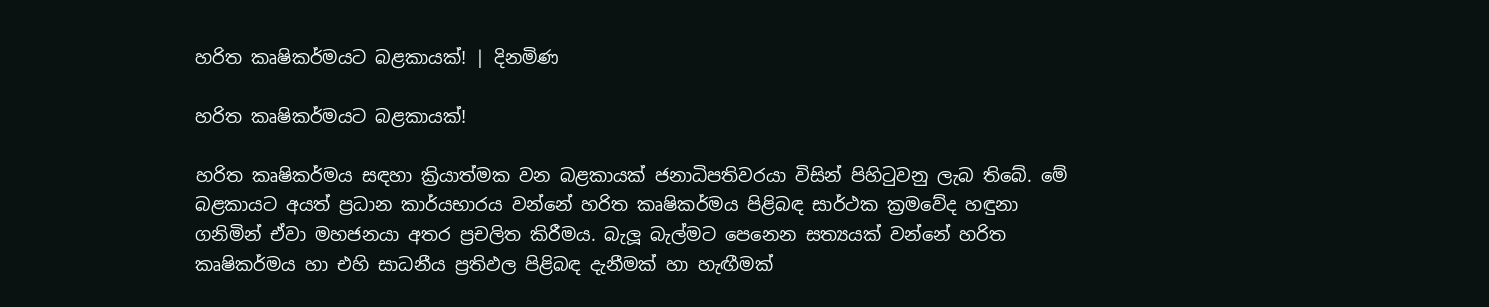හරිත කෘෂිකර්මයට බළකායක්! | දිනමිණ

හරිත කෘෂිකර්මයට බළකායක්!

හරිත කෘෂිකර්මය සඳහා ක්‍රියාත්මක වන බළකායක් ජනාධිපතිවරයා විසින් පිහිටුවනු ලැබ තිබේ. මේ බළකායට අයත් ප්‍රධාන කාර්යභාරය වන්නේ හරිත කෘෂිකර්මය පිළිබඳ සාර්ථක ක්‍රමවේද හඳුනා ගනිමින් ඒවා මහජනයා අතර ප්‍රචලිත කිරීමය. බැලූ බැල්මට පෙනෙන සත්‍යයක් වන්නේ හරිත කෘෂිකර්මය හා එහි සාධනීය ප්‍රතිඵල පිළිබඳ දැනීමක් හා හැඟීමක්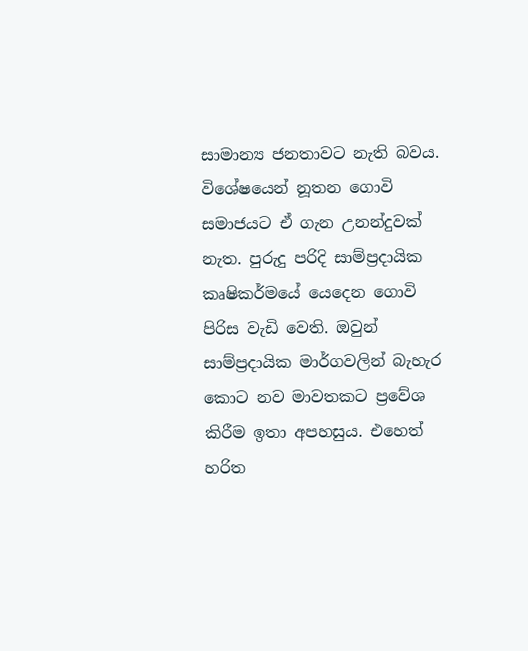සාමාන්‍ය ජනතාවට නැති බවය. විශේෂයෙන් නූතන ගොවි සමාජයට ඒ ගැන උනන්දුවක් නැත. පුරුදු පරිදි සාම්ප්‍රදායික කෘෂිකර්මයේ යෙදෙන ගොවි පිරිස වැඩි වෙති. ඔවුන් සාම්ප්‍රදායික මාර්ගවලින් බැහැර කොට නව මාවතකට ප්‍රවේශ කිරීම ඉතා අපහසුය. එහෙත් හරිත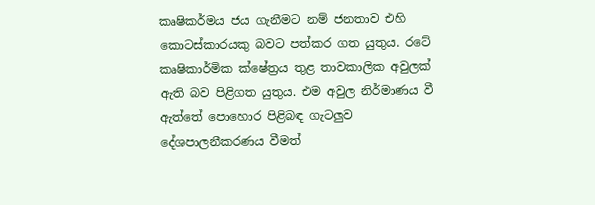කෘෂිකර්මය ජය ගැනීමට නම් ජනතාව එහි කොටස්කාරයකු බවට පත්කර ගත යුතුය. රටේ කෘෂිකාර්මික ක්ෂේත්‍රය තුළ තාවකාලික අවුලක් ඇති බව පිළිගත යුතුය. එම අවුල නිර්මාණය වී ඇත්තේ පොහොර පිළිබඳ ගැටලුව දේශපාලනීකරණය වීමත්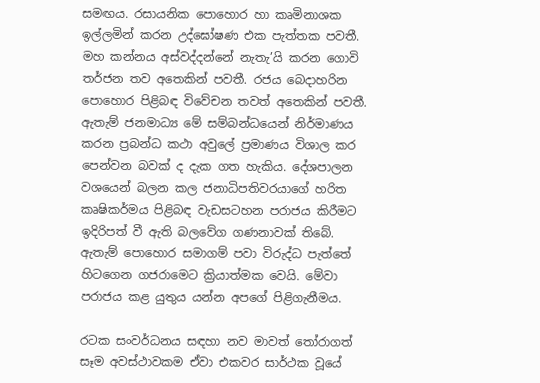සමඟය. රසායනික පොහොර හා කෘමිනාශක ඉල්ලමින් කරන උද්ඝෝෂණ එක පැත්තක පවතී. මහ කන්නය අස්වද්දන්නේ නැතැ’යි කරන ගොවි තර්ජන තව අතෙකින් පවතී. රජය බෙදාහරින පොහොර පිළිබඳ විවේචන තවත් අතෙකින් පවතී. ඇතැම් ජනමාධ්‍ය මේ සම්බන්ධයෙන් නිර්මාණය කරන ප්‍රබන්ධ කථා අවුලේ ප්‍රමාණය විශාල කර පෙන්වන බවක් ද දැක ගත හැකිය. දේශපාලන වශයෙන් බලන කල ජනාධිපතිවරයාගේ හරිත කෘෂිකර්මය පිළිබඳ වැඩසටහන පරාජය කිරීමට ඉදිරිපත් වී ඇති බලවේග ගණනාවක් තිබේ. ඇතැම් පොහොර සමාගම් පවා විරුද්ධ පැත්තේ හිටගෙන ගජරාමෙට ක්‍රියාත්මක වෙයි. මේවා පරාජය කළ යුතුය යන්න අපගේ පිළිගැනීමය.

රටක සංවර්ධනය සඳහා නව මාවත් තෝරාගත් සෑම අවස්ථාවකම ඒවා එකවර සාර්ථක වූයේ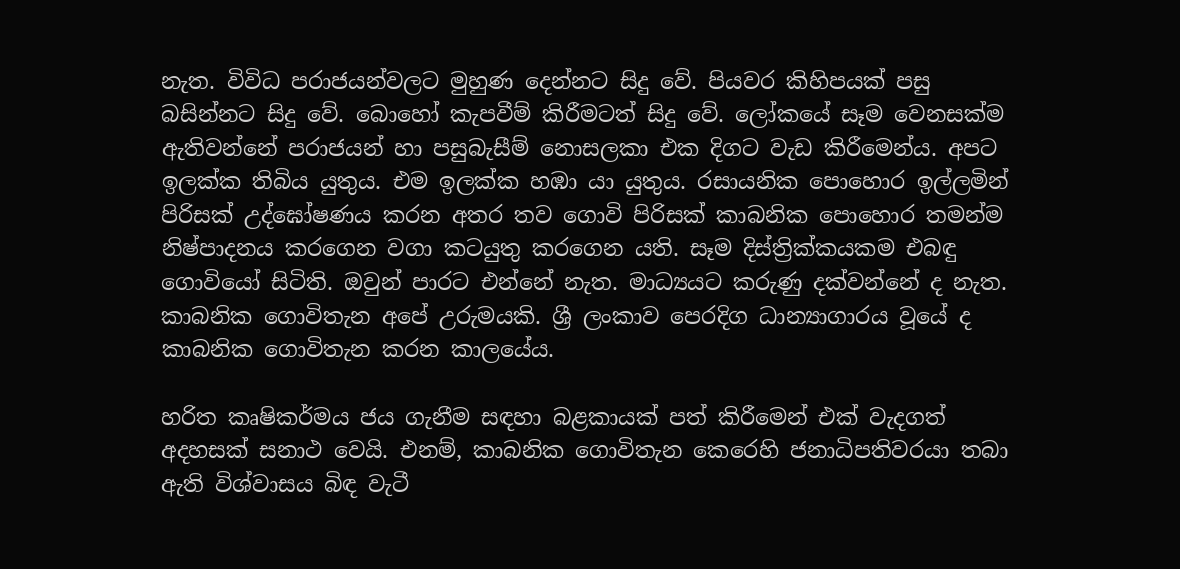නැත. විවිධ පරාජයන්වලට මුහුණ දෙන්නට සිදු වේ. පියවර කිහිපයක් පසු බසින්නට සිදු වේ. බොහෝ කැපවීම් කිරීමටත් සිදු වේ. ලෝකයේ සෑම වෙනසක්ම ඇතිවන්නේ පරාජයන් හා පසුබැසීම් නොසලකා එක දිගට වැඩ කිරීමෙන්ය. අපට ඉලක්ක තිබිය යුතුය. එම ඉලක්ක හඹා යා යුතුය. රසායනික පොහොර ඉල්ලමින් පිරිසක් උද්ඝෝෂණය කරන අතර තව ගොවි පිරිසක් කාබනික පොහොර තමන්ම නිෂ්පාදනය කරගෙන වගා කටයුතු කරගෙන යති. සෑම දිස්ත්‍රික්කයකම එබඳු ගොවියෝ සිටිති. ඔවුන් පාරට එන්නේ නැත. මාධ්‍යයට කරුණු දක්වන්නේ ද නැත. කාබනික ගොවිතැන අපේ උරුමයකි. ශ්‍රී ලංකාව පෙරදිග ධාන්‍යාගාරය වූයේ ද කාබනික ගොවිතැන කරන කාලයේය.

හරිත කෘෂිකර්මය ජය ගැනීම සඳහා බළකායක් පත් කිරීමෙන් එක් වැදගත් අදහසක් සනාථ වෙයි. එනම්, කාබනික ගොවිතැන කෙරෙහි ජනාධිපතිවරයා තබා ඇති විශ්වාසය බිඳ වැටී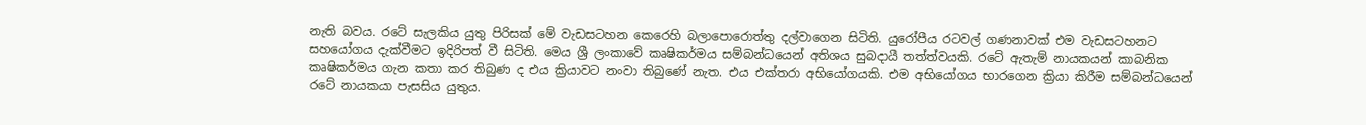නැති බවය. රටේ සැලකිය යුතු පිරිසක් මේ වැඩසටහන කෙරෙහි බලාපොරොත්තු දල්වාගෙන සිටිති. යුරෝපීය රටවල් ගණනාවක් එම වැඩසටහනට සහයෝගය දැක්වීමට ඉදිරිපත් වී සිටිති. මෙය ශ්‍රී ලංකාවේ කෘෂිකර්මය සම්බන්ධයෙන් අතිශය සුබදායී තත්ත්වයකි. රටේ ඇතැම් නායකයන් කාබනික කෘෂිකර්මය ගැන කතා කර තිබුණ ද එය ක්‍රියාවට නංවා තිබුණේ නැත. එය එක්තරා අභියෝගයකි. එම අභියෝගය භාරගෙන ක්‍රියා කිරීම සම්බන්ධයෙන් රටේ නායකයා පැසසිය යුතුය.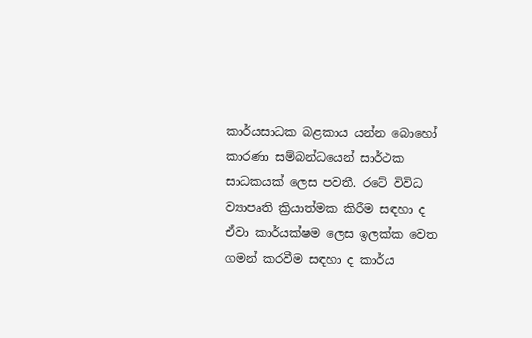කාර්යසාධක බළකාය යන්න බොහෝ කාරණා සම්බන්ධයෙන් සාර්ථක සාධකයක් ලෙස පවතී. රටේ විවිධ ව්‍යාපෘති ක්‍රියාත්මක කිරීම සඳහා ද ඒවා කාර්යක්ෂම ලෙස ඉලක්ක වෙත ගමන් කරවීම සඳහා ද කාර්ය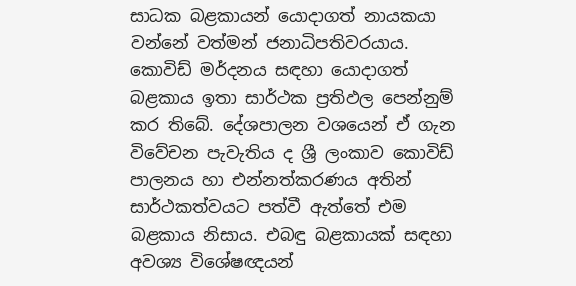සාධක බළකායන් යොදාගත් නායකයා වන්නේ වත්මන් ජනාධිපතිවරයාය. කොවිඩ් මර්දනය සඳහා යොදාගත් බළකාය ඉතා සාර්ථක ප්‍රතිඵල පෙන්නුම් කර තිබේ. දේශපාලන වශයෙන් ඒ ගැන විවේචන පැවැතිය ද ශ්‍රී ලංකාව කොවිඩ් පාලනය හා එන්නත්කරණය අතින් සාර්ථකත්වයට පත්වී ඇත්තේ එම බළකාය නිසාය. එබඳු බළකායක් සඳහා අවශ්‍ය විශේෂඥයන්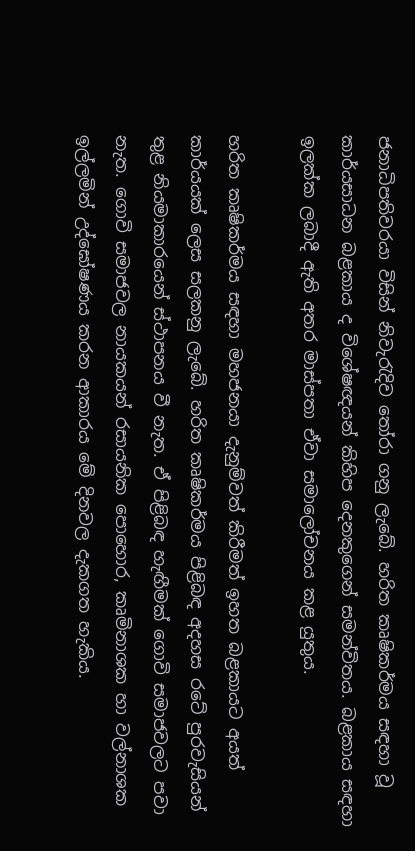ජනාධිපතිවරයා විසින් නිවැරැදිව තෝරා ගනු ලැබේ. හරිත කෘෂිකර්මය සඳහා වූ කාර්යසාධන බළකාය ද විශේෂඥයන් කිහිප දෙනකුගෙන් සමන්විතය. බළකාය සඳහා ඉලක්ක ලබාදී ඇති අතර මාස්පතා ඒවා සමාලෝචනය කළ යුතුය.

හරිත කෘෂිකර්මය සඳහා මහජනයා දැනුම්වත් කිරීමත් ඉහත බළකායට අයත් කාර්යයක් ලෙස සලකනු ලැබේ. හරිත කෘෂිකර්මය පිළිබඳ අදහස රටේ පුරවැසියන් තුළ නියමාකාරයෙන් ස්ථාපනය වී නැත. ඒ පිළිබඳ හැඟීමක් ගොවි සමාජවලට පවා නැත. ගොවි සමාජවල නායකයන් රසායනික පොහොර, කෘමිනාශක හා වල්නාශක ඉල්ලමින් උද්ඝෝෂණය කරන ආකාරය මේ දිනවල දැකගත හැකිය.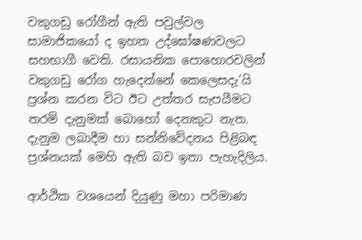වකුගඩු රෝගීන් ඇති පවුල්වල සාමාජිකයෝ ද ඉහත උද්ඝෝෂණවලට සහභාගී වෙති. රසායනික පොහොරවලින් වකුගඩු රෝග හැදෙන්නේ කෙලෙසදැ’යි ප්‍රශ්න කරන විට ඊට උත්තර සැපයීමට තරම් දැනුමක් බොහෝ දෙනකුට නැත. දැනුම ලබාදීම හා සන්නිවේදනය පිළිබඳ ප්‍රශ්නයක් මෙහි ඇති බව ඉතා පැහැදිලිය.

ආර්ථික වශයෙන් දියුණු මහා පරිමාණ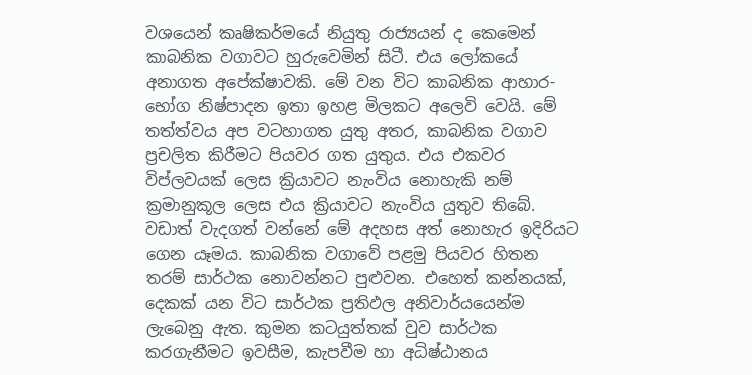වශයෙන් කෘෂිකර්මයේ නියුතු රාජ්‍යයන් ද කෙමෙන් කාබනික වගාවට හුරුවෙමින් සිටී. එය ලෝකයේ අනාගත අපේක්ෂාවකි. මේ වන විට කාබනික ආහාර-භෝග නිෂ්පාදන ඉතා ඉහළ මිලකට අලෙවි වෙයි. මේ තත්ත්වය අප වටහාගත යුතු අතර, කාබනික වගාව ප්‍රචලිත කිරීමට පියවර ගත යුතුය. එය එකවර විප්ලවයක් ලෙස ක්‍රියාවට නැංවිය නොහැකි නම් ක්‍රමානුකූල ලෙස එය ක්‍රියාවට නැංවිය යුතුව තිබේ. වඩාත් වැදගත් වන්නේ මේ අදහස අත් නොහැර ඉදිරියට ගෙන යෑමය. කාබනික වගාවේ පළමු පියවර හිතන තරම් සාර්ථක නොවන්නට පුළුවන. එහෙත් කන්නයක්, දෙකක් යන විට සාර්ථක ප්‍රතිඵල අනිවාර්යයෙන්ම ලැබෙනු ඇත. කුමන කටයුත්තක් වුව සාර්ථක කරගැනීමට ඉවසීම, කැපවීම හා අධිෂ්ඨානය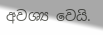අවශ්‍ය වෙයි.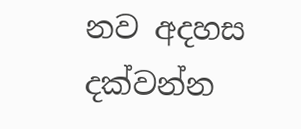නව අදහස දක්වන්න